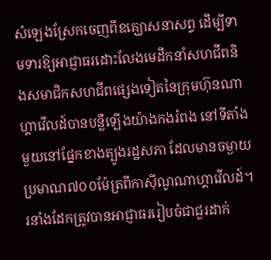សំឡេងស្រែកចេញពីឧគ្ឃោសនាសព្ទ ដើម្បីទាមទារឱ្យអាជ្ញាធរដោះលែងមេដឹកនាំសហជីពនិងសមាជិកសហជីពផ្សេងទៀតនៃក្រុមហ៊ុនណាហ្គាវើលដ៍បានបន្លឺឡើងយ៉ាងកងរំពង នៅទីតាំងមួយនៅផ្នែកខាងត្បូងរដ្ឋសភា ដែលមានចម្ងាយប្រមាណ៧០០ម៉ែត្រពីកាស៊ីណូណាហ្គាវើលដ៍។ រនាំងដែកត្រូវបានអាជ្ញាធររៀបចំជាជួរដាក់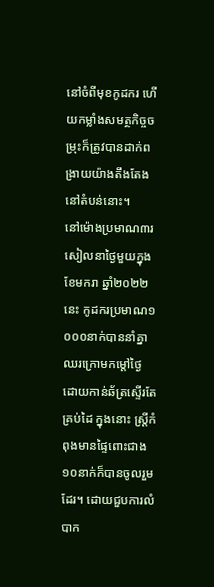នៅចំពីមុខកូដករ ហើយកម្លាំងសមត្ថកិច្ចចម្រុះក៏ត្រូវបានដាក់ពង្រាយយ៉ាងតឹងតែងនៅតំបន់នោះ។
នៅម៉ោងប្រមាណ៣រសៀលនាថ្ងៃមួយក្នុងខែមករា ឆ្នាំ២០២២នេះ កូដករប្រមាណ១ ០០០នាក់បាននាំគ្នាឈរក្រោមកម្ដៅថ្ងៃ ដោយកាន់ឆ័ត្រស្ទើរតែគ្រប់ដៃ ក្នុងនោះ ស្រ្តីកំពុងមានផ្ទៃពោះជាង១០នាក់ក៏បានចូលរួមដែរ។ ដោយជួបការលំបាក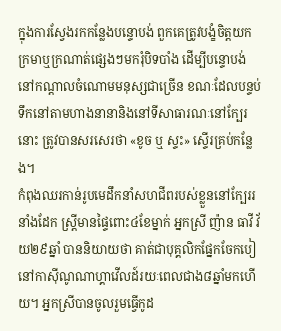ក្នុងការស្វែងរកកន្លែងបន្ទោបង់ ពួកគេត្រូវបង្ខំចិត្តយកក្រមាឬក្រណាត់ផ្សេងៗមករុំបិទបាំង ដើម្បីបន្ទោបង់នៅកណ្ដាលចំណោមមនុស្សជាច្រើន ខណៈដែលបន្ទប់ទឹកនៅតាមហាងនានានិងនៅទីសាធារណៈនៅក្បែរនោះ ត្រូវបានសរសេរថា «ខូច ឬ ស្ទះ» ស្ទើរគ្រប់កន្លែង។
កំពុងឈរកាន់រូបមេដឹកនាំសហជីពរបស់ខ្លួននៅក្បែររនាំងដែក ស្រ្តីមានផ្ទៃពោះ៤ខែម្នាក់ អ្នកស្រី ញ៉ាន ធាវី វ័យ២៩ឆ្នាំ បាននិយាយថា គាត់ជាបុគ្គលិកផ្នែកចែកបៀនៅកាស៊ីណូណាហ្គាវើលដ៍រយៈពេលជាង៨ឆ្នាំមកហើយ។ អ្នកស្រីបានចូលរួមធ្វើកូដ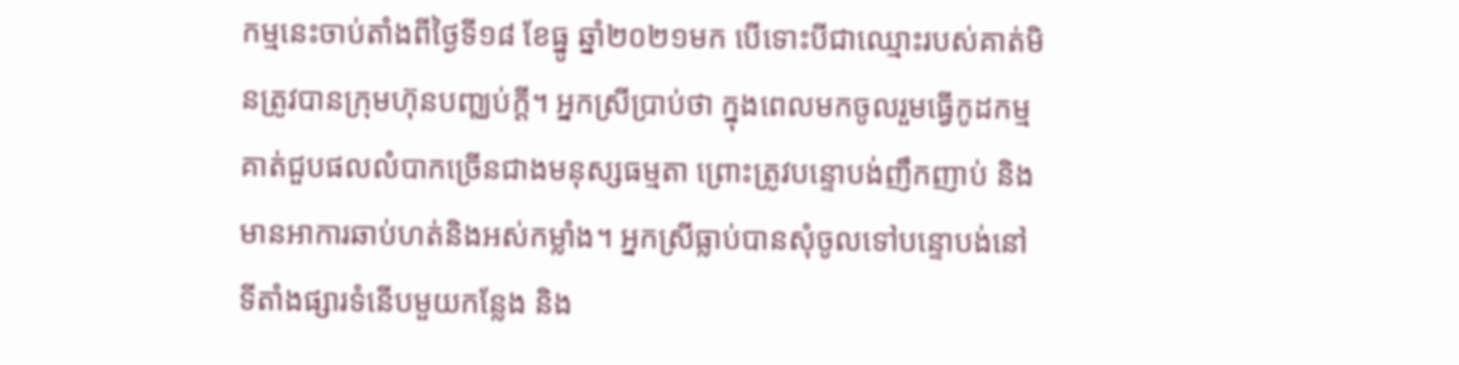កម្មនេះចាប់តាំងពីថ្ងៃទី១៨ ខែធ្នូ ឆ្នាំ២០២១មក បើទោះបីជាឈ្មោះរបស់គាត់មិនត្រូវបានក្រុមហ៊ុនបញ្ឈប់ក្ដី។ អ្នកស្រីប្រាប់ថា ក្នុងពេលមកចូលរួមធ្វើកូដកម្ម គាត់ជួបផលលំបាកច្រើនជាងមនុស្សធម្មតា ព្រោះត្រូវបន្ទោបង់ញឹកញាប់ និងមានអាការឆាប់ហត់និងអស់កម្លាំង។ អ្នកស្រីធ្លាប់បានសុំចូលទៅបន្ទោបង់នៅទីតាំងផ្សារទំនើបមួយកន្លែង និង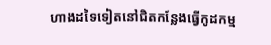ហាងដទៃទៀតនៅជិតកន្លែងធ្វើកូដកម្ម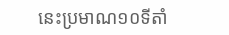នេះប្រមាណ១០ទីតាំ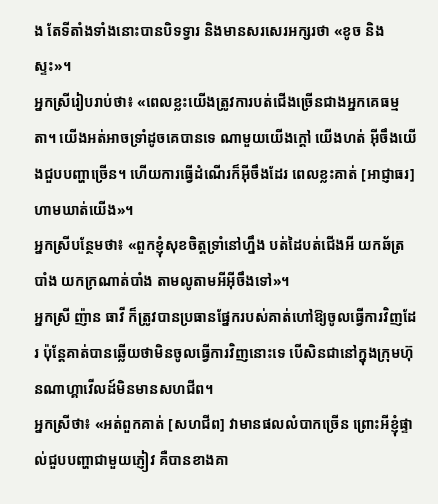ង តែទីតាំងទាំងនោះបានបិទទ្វារ និងមានសរសេរអក្សរថា «ខូច និងស្ទះ»។
អ្នកស្រីរៀបរាប់ថា៖ «ពេលខ្លះយើងត្រូវការបត់ជើងច្រើនជាងអ្នកគេធម្មតា។ យើងអត់អាចទ្រាំដូចគេបានទេ ណាមួយយើងក្ដៅ យើងហត់ អ៊ីចឹងយើងជួបបញ្ហាច្រើន។ ហើយការធ្វើដំណើរក៏អ៊ីចឹងដែរ ពេលខ្លះគាត់ [អាជ្ញាធរ] ហាមឃាត់យើង»។
អ្នកស្រីបន្ថែមថា៖ «ពួកខ្ញុំសុខចិត្តទ្រាំនៅហ្នឹង បត់ដៃបត់ជើងអី យកឆ័ត្របាំង យកក្រណាត់បាំង តាមលូតាមអីអ៊ីចឹងទៅ»។
អ្នកស្រី ញ៉ាន ធាវី ក៏ត្រូវបានប្រធានផ្នែករបស់គាត់ហៅឱ្យចូលធ្វើការវិញដែរ ប៉ុន្តែគាត់បានឆ្លើយថាមិនចូលធ្វើការវិញនោះទេ បើសិនជានៅក្នុងក្រុមហ៊ុនណាហ្គាវើលដ៍មិនមានសហជីព។
អ្នកស្រីថា៖ «អត់ពួកគាត់ [សហជីព] វាមានផលលំបាកច្រើន ព្រោះអីខ្ញុំផ្ទាល់ជួបបញ្ហាជាមួយភ្ញៀវ គឺបានខាងគា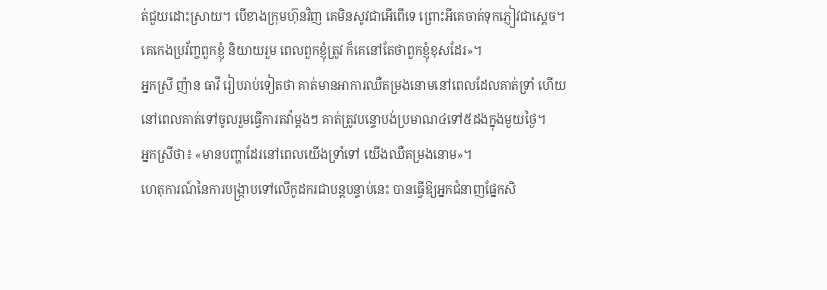ត់ជួយដោះស្រាយ។ បើខាងក្រុមហ៊ុនវិញ គេមិនសូវជាអើពើទេ ព្រោះអីគេចាត់ទុកភ្ញៀវជាស្ដេច។ គេកេងប្រវ័ញ្ចពួកខ្ញុំ និយាយរួម ពេលពួកខ្ញុំត្រូវ ក៏គេនៅតែថាពួកខ្ញុំខុសដែរ»។
អ្នកស្រី ញ៉ាន ធាវី រៀបរាប់ទៀតថា គាត់មានអាការឈឺតម្រងនោមនៅពេលដែលគាត់ទ្រាំ ហើយនៅពេលគាត់ទៅចូលរួមធ្វើការតវ៉ាម្ដងៗ គាត់ត្រូវបន្ទោបង់ប្រមាណ៤ទៅ៥ដងក្នុងមួយថ្ងៃ។
អ្នកស្រីថា៖ «មានបញ្ហាដែរនៅពេលយើងទ្រាំទៅ យើងឈឺតម្រងនោម»។
ហេតុការណ៍នៃការបង្រ្កាបទៅលើកូដករជាបន្តបន្ទាប់នេះ បានធ្វើឱ្យអ្នកជំនាញផ្នែកសិ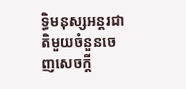ទ្ធិមនុស្សអន្តរជាតិមួយចំនួនចេញសេចក្ដី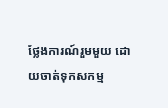ថ្លែងការណ៍រួមមួយ ដោយចាត់ទុកសកម្ម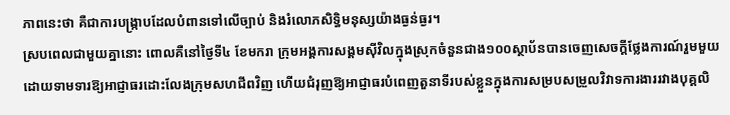ភាពនេះថា គឺជាការបង្ក្រាបដែលបំពានទៅលើច្បាប់ និងរំលោភសិទ្ធិមនុស្សយ៉ាងធ្ងន់ធ្ងរ។
ស្របពេលជាមួយគ្នានោះ ពោលគឺនៅថ្ងៃទី៤ ខែមករា ក្រុមអង្គការសង្គមស៊ីវិលក្នុងស្រុកចំនួនជាង១០០ស្ថាប័នបានចេញសេចក្ដីថ្លែងការណ៍រួមមួយ ដោយទាមទារឱ្យអាជ្ញាធរដោះលែងក្រុមសហជីពវិញ ហើយជំរុញឱ្យអាជ្ញាធរបំពេញតួនាទីរបស់ខ្លួនក្នុងការសម្របសម្រួលវិវាទការងាររវាងបុគ្គលិ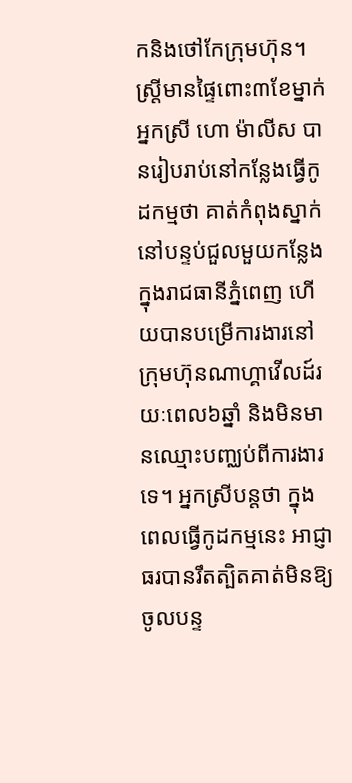កនិងថៅកែក្រុមហ៊ុន។
ស្រ្តីមានផ្ទៃពោះ៣ខែម្នាក់ អ្នកស្រី ហោ ម៉ាលីស បានរៀបរាប់នៅកន្លែងធ្វើកូដកម្មថា គាត់កំពុងស្នាក់នៅបន្ទប់ជួលមួយកន្លែងក្នុងរាជធានីភ្នំពេញ ហើយបានបម្រើការងារនៅក្រុមហ៊ុនណាហ្គាវើលដ៍រយៈពេល៦ឆ្នាំ និងមិនមានឈ្មោះបញ្ឈប់ពីការងារទេ។ អ្នកស្រីបន្តថា ក្នុងពេលធ្វើកូដកម្មនេះ អាជ្ញាធរបានរឹតត្បិតគាត់មិនឱ្យចូលបន្ទ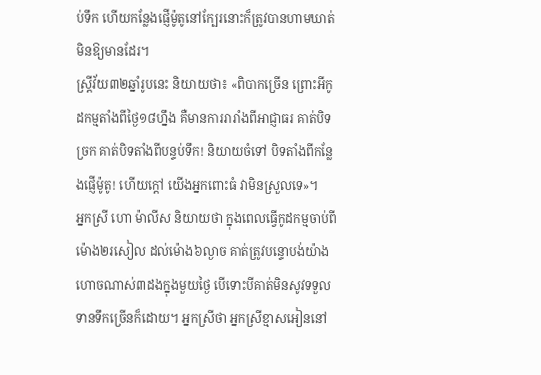ប់ទឹក ហើយកន្លែងផ្ញើម៉ូតូនៅក្បែរនោះក៏ត្រូវបានហាមឃាត់មិនឱ្យមានដែរ។
ស្ត្រីវ័យ៣២ឆ្នាំរូបនេះ និយាយថា៖ «ពិបាកច្រើន ព្រោះអីកូដកម្មតាំងពីថ្ងៃ១៨ហ្នឹង គឺមានការរារាំងពីអាជ្ញាធរ គាត់បិទច្រក គាត់បិទតាំងពីបន្ទប់ទឹក! និយាយចំទៅ បិទតាំងពីកន្លែងផ្ញើម៉ូតូ! ហើយក្ដៅ យើងអ្នកពោះធំ វាមិនស្រួលទេ»។
អ្នកស្រី ហោ ម៉ាលីស និយាយថា ក្នុងពេលធ្វើកូដកម្មចាប់ពីម៉ោង២រសៀល ដល់ម៉ោង៦ល្ងាច គាត់ត្រូវបន្ទោបង់យ៉ាងហោចណាស់៣ដងក្នុងមួយថ្ងៃ បើទោះបីគាត់មិនសូវទទួលទានទឹកច្រើនក៏ដោយ។ អ្នកស្រីថា អ្នកស្រីខ្មាសអៀននៅ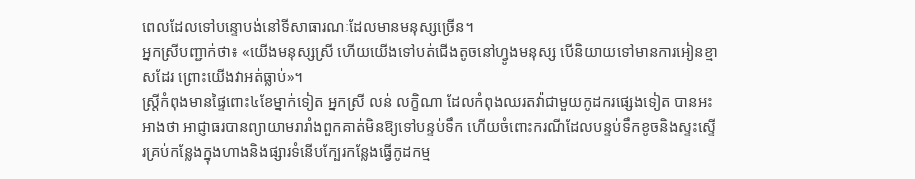ពេលដែលទៅបន្ទោបង់នៅទីសាធារណៈដែលមានមនុស្សច្រើន។
អ្នកស្រីបញ្ជាក់ថា៖ «យើងមនុស្សស្រី ហើយយើងទៅបត់ជើងតូចនៅហ្វូងមនុស្ស បើនិយាយទៅមានការអៀនខ្មាសដែរ ព្រោះយើងវាអត់ធ្លាប់»។
ស្ត្រីកំពុងមានផ្ទៃពោះ៤ខែម្នាក់ទៀត អ្នកស្រី លន់ លក្ខិណា ដែលកំពុងឈរតវ៉ាជាមួយកូដករផ្សេងទៀត បានអះអាងថា អាជ្ញាធរបានព្យាយាមរារាំងពួកគាត់មិនឱ្យទៅបន្ទប់ទឹក ហើយចំពោះករណីដែលបន្ទប់ទឹកខូចនិងស្ទះស្ទើរគ្រប់កន្លែងក្នុងហាងនិងផ្សារទំនើបក្បែរកន្លែងធ្វើកូដកម្ម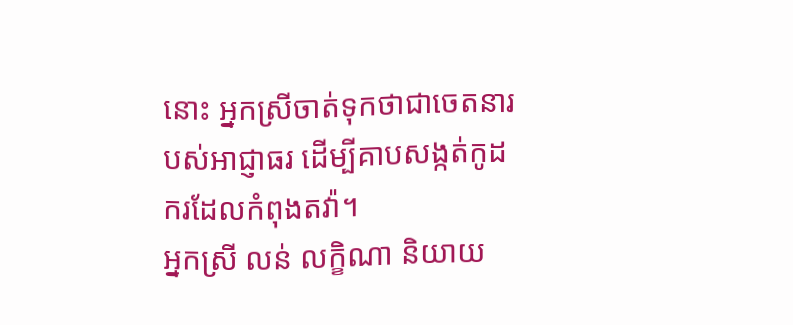នោះ អ្នកស្រីចាត់ទុកថាជាចេតនារបស់អាជ្ញាធរ ដើម្បីគាបសង្កត់កូដករដែលកំពុងតវ៉ា។
អ្នកស្រី លន់ លក្ខិណា និយាយ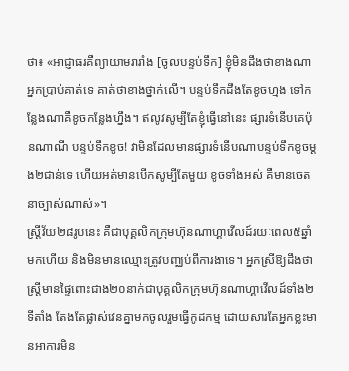ថា៖ «អាជ្ញាធរគឺព្យាយាមរារាំង [ចូលបន្ទប់ទឹក] ខ្ញុំមិនដឹងថាខាងណាអ្នកប្រាប់គាត់ទេ គាត់ថាខាងថ្នាក់លើ។ បន្ទប់ទឹកដឹងតែខូចហ្មង ទៅកន្លែងណាគឺខូចកន្លែងហ្នឹង។ ឥលូវសូម្បីតែខ្ញុំធ្វើនៅនេះ ផ្សារទំនើបគេប៉ុនណាណី បន្ទប់ទឹកខូច! វាមិនដែលមានផ្សារទំនើបណាបន្ទប់ទឹកខូចម្ដង២ជាន់ទេ ហើយអត់មានបើកសូម្បីតែមួយ ខូចទាំងអស់ គឺមានចេតនាច្បាស់ណាស់»។
ស្ត្រីវ័យ២៨រូបនេះ គឺជាបុគ្គលិកក្រុមហ៊ុនណាហ្គាវើលដ៍រយៈពេល៥ឆ្នាំមកហើយ និងមិនមានឈ្មោះត្រូវបញ្ឈប់ពីការងាទេ។ អ្នកស្រីឱ្យដឹងថា ស្រ្តីមានផ្ទៃពោះជាង២០នាក់ជាបុគ្គលិកក្រុមហ៊ុនណាហ្គាវើលដ៍ទាំង២ទីតាំង តែងតែផ្លាស់វេនគ្នាមកចូលរួមធ្វើកូដកម្ម ដោយសារតែអ្នកខ្លះមានអាការមិន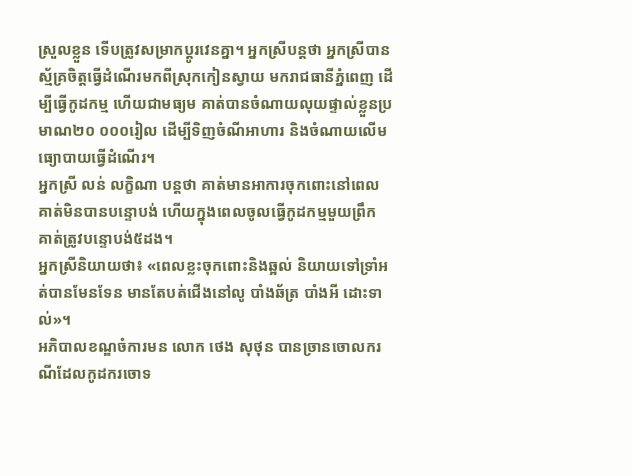ស្រួលខ្លួន ទើបត្រូវសម្រាកប្ដូរវេនគ្នា។ អ្នកស្រីបន្តថា អ្នកស្រីបានស្ម័គ្រចិត្តធ្វើដំណើរមកពីស្រុកកៀនស្វាយ មករាជធានីភ្នំពេញ ដើម្បីធ្វើកូដកម្ម ហើយជាមធ្យម គាត់បានចំណាយលុយផ្ទាល់ខ្លួនប្រមាណ២០ ០០០រៀល ដើម្បីទិញចំណីអាហារ និងចំណាយលើមធ្យោបាយធ្វើដំណើរ។
អ្នកស្រី លន់ លក្ខិណា បន្តថា គាត់មានអាការចុកពោះនៅពេលគាត់មិនបានបន្ទោបង់ ហើយក្នុងពេលចូលធ្វើកូដកម្មមួយព្រឹក គាត់ត្រូវបន្ទោបង់៥ដង។
អ្នកស្រីនិយាយថា៖ «ពេលខ្លះចុកពោះនិងឆ្អល់ និយាយទៅទ្រាំអត់បានមែនទែន មានតែបត់ជើងនៅលូ បាំងឆ័ត្រ បាំងអី ដោះទាល់»។
អភិបាលខណ្ឌចំការមន លោក ថេង សុថុន បានច្រានចោលករណីដែលកូដករចោទ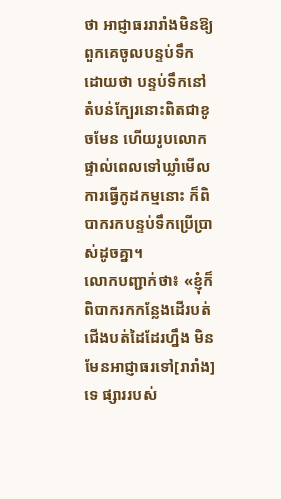ថា អាជ្ញាធររារាំងមិនឱ្យពួកគេចូលបន្ទប់ទឹក ដោយថា បន្ទប់ទឹកនៅតំបន់ក្បែរនោះពិតជាខូចមែន ហើយរូបលោកផ្ទាល់ពេលទៅឃ្លាំមើលការធ្វើកូដកម្មនោះ ក៏ពិបាករកបន្ទប់ទឹកប្រើប្រាស់ដូចគ្នា។
លោកបញ្ជាក់ថា៖ «ខ្ញុំក៏ពិបាករកកន្លែងដើរបត់ជើងបត់ដៃដែរហ្នឹង មិនមែនអាជ្ញាធរទៅ[រារាំង]ទេ ផ្សាររបស់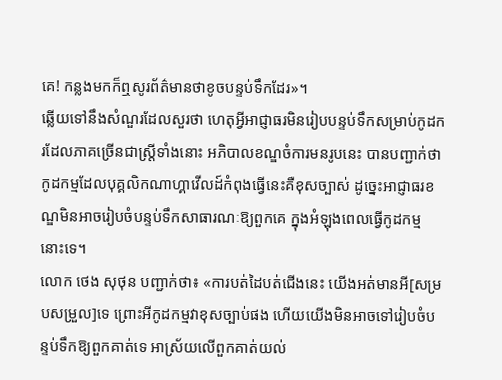គេ! កន្លងមកក៏ឮសូរព័ត៌មានថាខូចបន្ទប់ទឹកដែរ»។
ឆ្លើយទៅនឹងសំណួរដែលសួរថា ហេតុអ្វីអាជ្ញាធរមិនរៀបបន្ទប់ទឹកសម្រាប់កូដករដែលភាគច្រើនជាស្ត្រីទាំងនោះ អភិបាលខណ្ឌចំការមនរូបនេះ បានបញ្ជាក់ថា កូដកម្មដែលបុគ្គលិកណាហ្គាវើលដ៍កំពុងធ្វើនេះគឺខុសច្បាស់ ដូច្នេះអាជ្ញាធរខណ្ឌមិនអាចរៀបចំបន្ទប់ទឹកសាធារណៈឱ្យពួកគេ ក្នុងអំឡុងពេលធ្វើកូដកម្មនោះទេ។
លោក ថេង សុថុន បញ្ជាក់ថា៖ «ការបត់ដៃបត់ជើងនេះ យើងអត់មានអី[សម្របសម្រួល]ទេ ព្រោះអីកូដកម្មវាខុសច្បាប់ផង ហើយយើងមិនអាចទៅរៀបចំបន្ទប់ទឹកឱ្យពួកគាត់ទេ អាស្រ័យលើពួកគាត់យល់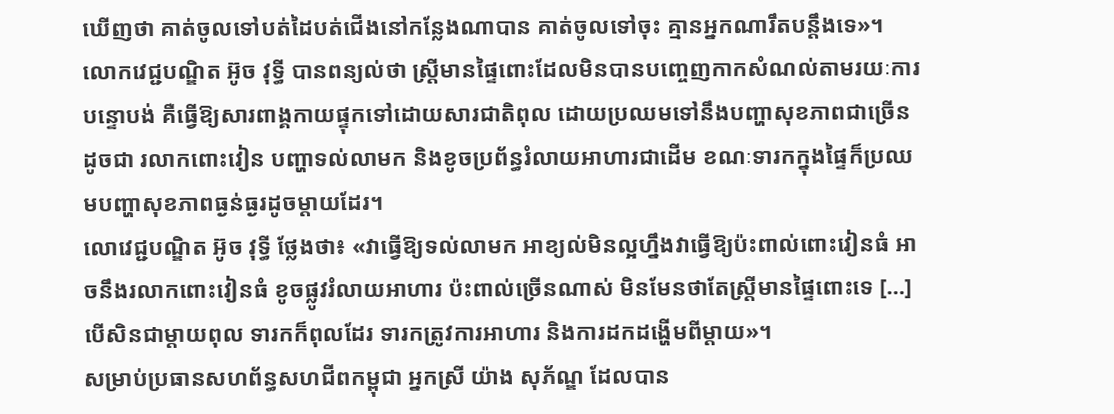ឃើញថា គាត់ចូលទៅបត់ដៃបត់ជើងនៅកន្លែងណាបាន គាត់ចូលទៅចុះ គ្មានអ្នកណារឹតបន្តឹងទេ»។
លោកវេជ្ជបណ្ឌិត អ៊ូច វុទ្ធី បានពន្យល់ថា ស្រ្តីមានផ្ទៃពោះដែលមិនបានបញ្ចេញកាកសំណល់តាមរយៈការបន្ទោបង់ គឺធ្វើឱ្យសារពាង្គកាយផ្ទុកទៅដោយសារជាតិពុល ដោយប្រឈមទៅនឹងបញ្ហាសុខភាពជាច្រើន ដូចជា រលាកពោះវៀន បញ្ហាទល់លាមក និងខូចប្រព័ន្ធរំលាយអាហារជាដើម ខណៈទារកក្នុងផ្ទៃក៏ប្រឈមបញ្ហាសុខភាពធ្ងន់ធ្ងរដូចម្ដាយដែរ។
លោវេជ្ជបណ្ឌិត អ៊ូច វុទ្ធី ថ្លែងថា៖ «វាធ្វើឱ្យទល់លាមក អាខ្យល់មិនល្អហ្នឹងវាធ្វើឱ្យប៉ះពាល់ពោះវៀនធំ អាចនឹងរលាកពោះវៀនធំ ខូចផ្លូវរំលាយអាហារ ប៉ះពាល់ច្រើនណាស់ មិនមែនថាតែស្រ្តីមានផ្ទៃពោះទេ […] បើសិនជាម្ដាយពុល ទារកក៏ពុលដែរ ទារកត្រូវការអាហារ និងការដកដង្ហើមពីម្ដាយ»។
សម្រាប់ប្រធានសហព័ន្ធសហជីពកម្ពុជា អ្នកស្រី យ៉ាង សុភ័ណ្ឌ ដែលបាន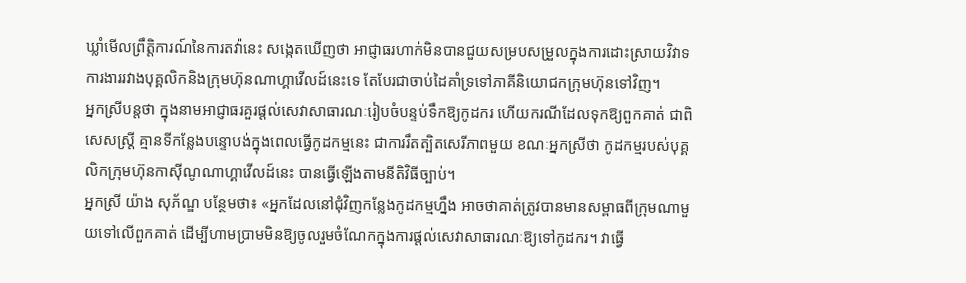ឃ្លាំមើលព្រឹត្តិការណ៍នៃការតវ៉ានេះ សង្កេតឃើញថា អាជ្ញាធរហាក់មិនបានជួយសម្របសម្រួលក្នុងការដោះស្រាយវិវាទការងាររវាងបុគ្គលិកនិងក្រុមហ៊ុនណាហ្គាវើលដ៍នេះទេ តែបែរជាចាប់ដៃគាំទ្រទៅភាគីនិយោជកក្រុមហ៊ុនទៅវិញ។
អ្នកស្រីបន្តថា ក្នុងនាមអាជ្ញាធរគួរផ្ដល់សេវាសាធារណៈរៀបចំបន្ទប់ទឹកឱ្យកូដករ ហើយករណីដែលទុកឱ្យពួកគាត់ ជាពិសេសស្រ្តី គ្មានទីកន្លែងបន្ទោបង់ក្នុងពេលធ្វើកូដកម្មនេះ ជាការរឹតត្បិតសេរីភាពមួយ ខណៈអ្នកស្រីថា កូដកម្មរបស់បុគ្គលិកក្រុមហ៊ុនកាស៊ីណូណាហ្គាវើលដ៍នេះ បានធ្វើឡើងតាមនីតិវិធីច្បាប់។
អ្នកស្រី យ៉ាង សុភ័ណ្ឌ បន្ថែមថា៖ «អ្នកដែលនៅជុំវិញកន្លែងកូដកម្មហ្នឹង អាចថាគាត់ត្រូវបានមានសម្ពាធពីក្រុមណាមួយទៅលើពួកគាត់ ដើម្បីហាមប្រាមមិនឱ្យចូលរួមចំណែកក្នុងការផ្ដល់សេវាសាធារណៈឱ្យទៅកូដករ។ វាធ្វើ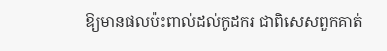ឱ្យមានផលប៉ះពាល់ដល់កូដករ ជាពិសេសពួកគាត់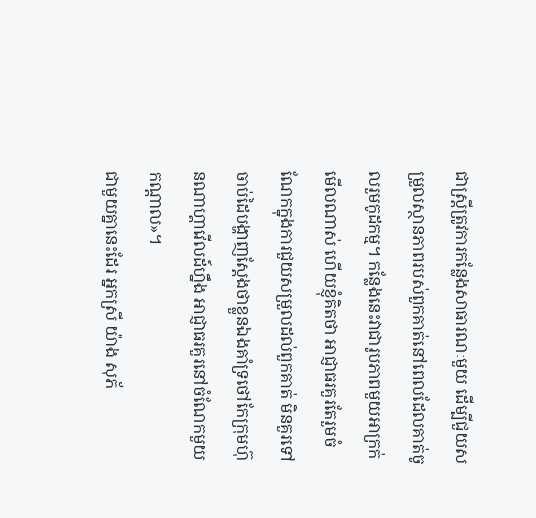ជាស្រ្តីត្រូវការកន្លែងសាធារណៈមួយ ដើម្បីជួយសម្រួលស្ថានភាពរបស់ពួកគាត់នៅពេលដែលគាត់ចូលរួមកូដកម្ម។ កន្លែងនេះវាជារូបភាពមួយអាក្រក់មើលណាស់ ហើយខ្ញុំគិតថា អាជ្ញាធរគួរតែរួមចំណែកក្នុងការជួយសម្រួលដល់ពួកគាត់ មិនគួរទៅចាប់ដៃបង្ហាញស្ដែងថាខ្លួនឯងគាំទ្រថៅកែក្រុមហ៊ុនណាហ្គាវើលដ៍ហ្នឹង អាជ្ញាធរគួរនៅចំណែកមួយកណ្ដាល»។
ជាមួយគ្នានេះដែរ អ្នកស្រី យ៉ាង សុភ័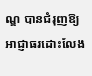ណ្ឌ បានជំរុញឱ្យអាជ្ញាធរដោះលែង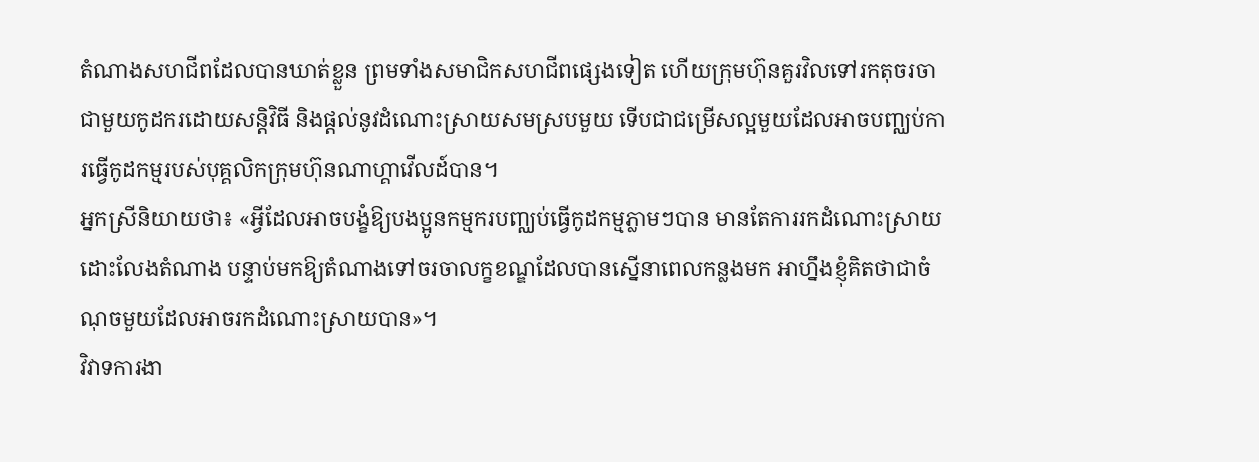តំណាងសហជីពដែលបានឃាត់ខ្លួន ព្រមទាំងសមាជិកសហជីពផ្សេងទៀត ហើយក្រុមហ៊ុនគួរវិលទៅរកតុចរចាជាមួយកូដករដោយសន្តិវិធី និងផ្ដល់នូវដំណោះស្រាយសមស្របមួយ ទើបជាជម្រើសល្អមួយដែលអាចបញ្ឈប់ការធ្វើកូដកម្មរបស់បុគ្គលិកក្រុមហ៊ុនណាហ្គាវើលដ៍បាន។
អ្នកស្រីនិយាយថា៖ «អ្វីដែលអាចបង្ខំឱ្យបងប្អូនកម្មករបញ្ឈប់ធ្វើកូដកម្មភ្លាមៗបាន មានតែការរកដំណោះស្រាយ ដោះលែងតំណាង បន្ទាប់មកឱ្យតំណាងទៅចរចាលក្ខខណ្ឌដែលបានស្នើនាពេលកន្លងមក អាហ្នឹងខ្ញុំគិតថាជាចំណុចមួយដែលអាចរកដំណោះស្រាយបាន»។
វិវាទការងា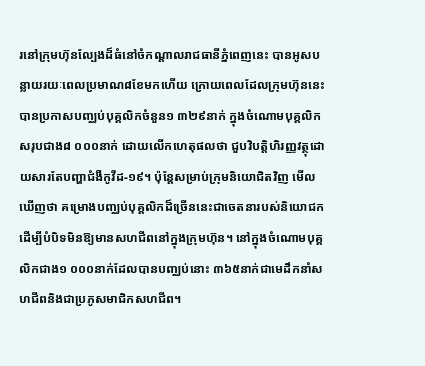រនៅក្រុមហ៊ុនល្បែងដ៏ធំនៅចំកណ្ដាលរាជធានីភ្នំពេញនេះ បានអូសបន្លាយរយៈពេលប្រមាណ៨ខែមកហើយ ក្រោយពេលដែលក្រុមហ៊ុននេះបានប្រកាសបញ្ឈប់បុគ្គលិកចំនួន១ ៣២៩នាក់ ក្នុងចំណោមបុគ្គលិកសរុបជាង៨ ០០០នាក់ ដោយលើកហេតុផលថា ជួបវិបត្តិហិរញ្ញវត្ថុដោយសារតែបញ្ហាជំងឺកូវីដ-១៩។ ប៉ុន្តែសម្រាប់ក្រុមនិយោជិតវិញ មើលឃើញថា គម្រោងបញ្ឈប់បុគ្គលិកដ៏ច្រើននេះជាចេតនារបស់និយោជក ដើម្បីបំបិទមិនឱ្យមានសហជីពនៅក្នុងក្រុមហ៊ុន។ នៅក្នុងចំណោមបុគ្គលិកជាង១ ០០០នាក់ដែលបានបញ្ឈប់នោះ ៣៦៥នាក់ជាមេដឹកនាំសហជីពនិងជាប្រភូសមាជិកសហជីព។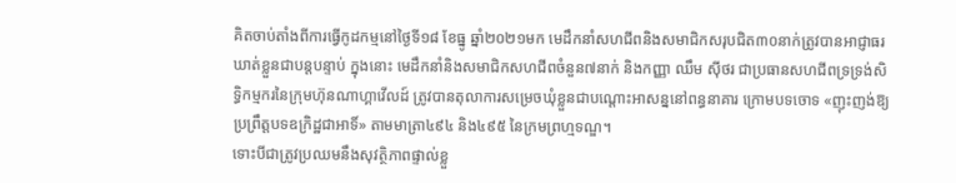គិតចាប់តាំងពីការធ្វើកូដកម្មនៅថ្ងៃទី១៨ ខែធ្នូ ឆ្នាំ២០២១មក មេដឹកនាំសហជីពនិងសមាជិកសរុបជិត៣០នាក់ត្រូវបានអាជ្ញាធរឃាត់ខ្លួនជាបន្តបន្ទាប់ ក្នុងនោះ មេដឹកនាំនិងសមាជិកសហជីពចំនួន៧នាក់ និងកញ្ញា ឈឹម ស៊ីថរ ជាប្រធានសហជីពទ្រទ្រង់សិទ្ធិកម្មករនៃក្រុមហ៊ុនណាហ្គាវើលដ៍ ត្រូវបានតុលាការសម្រេចឃុំខ្លួនជាបណ្ដោះអាសន្ននៅពន្ធនាគារ ក្រោមបទចោទ «ញុះញង់ឱ្យប្រព្រឹត្តបទឧក្រិដ្ឋជាអាទិ៍» តាមមាត្រា៤៩៤ និង៤៩៥ នៃក្រមព្រហ្មទណ្ឌ។
ទោះបីជាត្រូវប្រឈមនឹងសុវត្ថិភាពផ្ទាល់ខ្លួ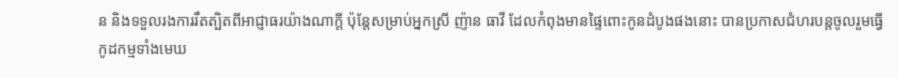ន និងទទួលរងការរឹតត្បិតពីអាជ្ញាធរយ៉ាងណាក្ដី ប៉ុន្តែសម្រាប់អ្នកស្រី ញ៉ាន ធាវី ដែលកំពុងមានផ្ទៃពោះកូនដំបូងផងនោះ បានប្រកាសជំហរបន្តចូលរួមធ្វើកូដកម្មទាំងមេឃ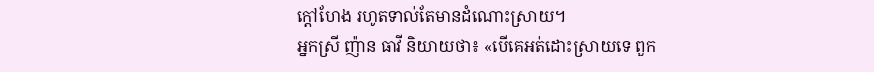ក្ដៅហែង រហូតទាល់តែមានដំណោះស្រាយ។
អ្នកស្រី ញ៉ាន ធាវី និយាយថា៖ «បើគេអត់ដោះស្រាយទេ ពួក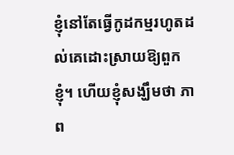ខ្ញុំនៅតែធ្វើកូដកម្មរហូតដល់គេដោះស្រាយឱ្យពួកខ្ញុំ។ ហើយខ្ញុំសង្ឃឹមថា ភាព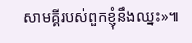សាមគ្គីរបស់ពួកខ្ញុំនឹងឈ្នះ»៕